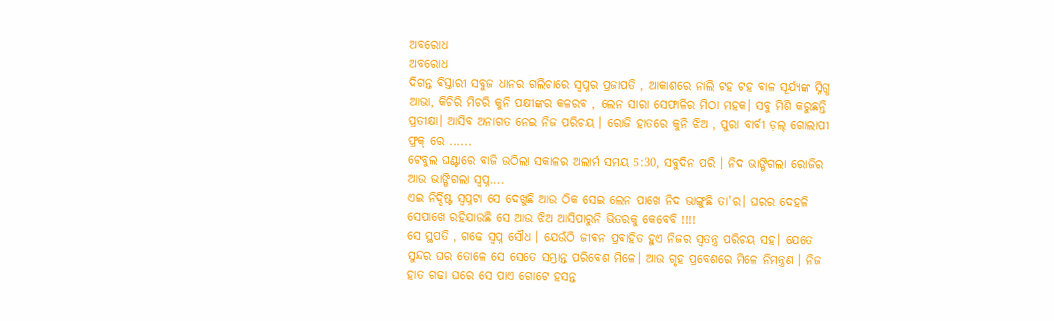ଅବରୋଧ
ଅବରୋଧ
ଦିଗନ୍ତ ଵିସ୍ତାରୀ ସବୁଜ ଧାନର ଗଲିଚାରେ ସ୍ୱପ୍ନର ପ୍ରଜାପତି , ଆକାଶରେ ନାଲି ଟହ ଟହ ବାଳ ସୂର୍ଯ୍ୟଙ୍କ ସ୍ନିଗ୍ଧ ଆଭା, କିଚିରି ମିଚରି କୁନି ପକ୍ଷୀଙ୍କର କଳରବ , ଲେନ ସାରା ସେଫାଳିର ମିଠା ମହକ। ସବୁ ମିଶି କରୁଛନ୍ତି ପ୍ରତୀକ୍ଷା। ଆସିବ ଅନାଗତ ନେଇ ନିଜ ପରିଚୟ । ରୋଜି ହାତରେ କୁନି ଝିଅ , ପୁରା ବାର୍ବୀ ଡ଼ଲ୍ ଗୋଲାପୀ ଫ୍ରକ୍ ରେ ......
ଟେବୁଲ ଘଣ୍ଟାରେ ବାଜି ଉଠିଲା ସକାଳର ଅଲାର୍ମ ସମୟ 5:30, ସବୁଦିନ ପରି । ନିଦ ଭାଙ୍ଗିଗଲା ରୋଜିର ଆଉ ଭାଙ୍ଗିଗଲା ସ୍ୱପ୍ନ....
ଏଇ ନିର୍ଦ୍ଦିଷ୍ଟ ସ୍ୱପ୍ନଟା ସେ ଦେଖୁଛି ଆଉ ଠିକ ସେଇ ଲେନ ପାଖେ ନିଦ ଭାଙ୍ଗୁଛି ତା'ର। ଘରର ଦେହଳି ସେପାଖେ ରହିଯାଉଛି ସେ ଆଉ ଝିଅ ଆସିପାରୁନି ଭିତରକୁ କେବେବି !!!!
ସେ ସ୍ଥପତି , ଗଢେ ସ୍ୱପ୍ନ ସୌଧ । ଯେଉଁଠି ଜୀଵନ ପ୍ରବାହିତ ହୁଏ ନିଜର ସ୍ୱତନ୍ତ୍ର ପରିଚୟ ସହ। ଯେତେ ସୁନ୍ଦର ଘର ତୋଳେ ସେ ସେତେ ସମ୍ଭ୍ରାନ୍ତ ପରିବେଶ ମିଳେ। ଆଉ ଗୃହ ପ୍ରବେଶରେ ମିଳେ ନିମନ୍ତ୍ରଣ । ନିଜ ହାତ ଗଢା ଘରେ ସେ ପାଏ ଗୋଟେ ହସନ୍ତ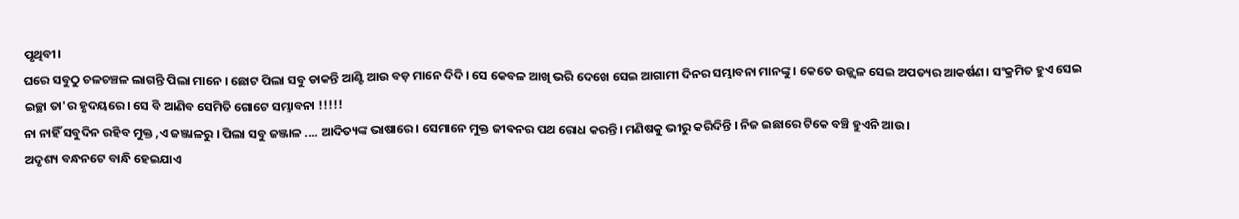ପୃଥିବୀ।
ଘରେ ସବୁଠୁ ଚଳଚଞ୍ଚଳ ଲାଗନ୍ତି ପିଲା ମାନେ । ଛୋଟ ପିଲା ସବୁ ଡାକନ୍ତି ଆଣ୍ଟି ଆଉ ବଡ଼ ମାନେ ଦିଦି। ସେ କେବଳ ଆଖି ଭରି ଦେଖେ ସେଇ ଆଗାମୀ ଦିନର ସମ୍ଭାବନା ମାନଙ୍କୁ । କେତେ ଉଜ୍ଜ୍ଵଳ ସେଇ ଅପତ୍ୟର ଆକର୍ଷଣ। ସଂକ୍ରମିତ ହୁଏ ସେଇ ଇଚ୍ଛା ତା'ର ହୃଦୟରେ। ସେ ବି ଆଣିବ ସେମିତି ଗୋଟେ ସମ୍ଭାବନା !!!!!
ନା ନାହିଁ ସବୁଦିନ ରହିବ ମୁକ୍ତ ,ଏ ଜଞ୍ଜାଳରୁ । ପିଲା ସବୁ ଜଞ୍ଜାଳ .... ଆଦିତ୍ୟଙ୍କ ଭାଷାରେ । ସେମାନେ ମୁକ୍ତ ଜୀଵନର ପଥ ରୋଧ କରନ୍ତି। ମଣିଷକୁ ଭୀରୁ କରିଦିନ୍ତି । ନିଜ ଇଛାରେ ଟିକେ ବଞ୍ଚି ହୁଏନି ଆଉ ।
ଅଦୃଶ୍ୟ ବନ୍ଧନଟେ ବାନ୍ଧି ହେଇଯାଏ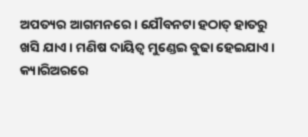ଅପତ୍ୟର ଆଗମନରେ । ଯୌବନଟା ହଠାତ୍ ହାତରୁ ଖସି ଯାଏ। ମଣିଷ ଦାୟିତ୍ୱ ମୁଣ୍ଡେଇ ବୁଢା ହେଇଯାଏ ।
କ୍ୟାରିଅରରେ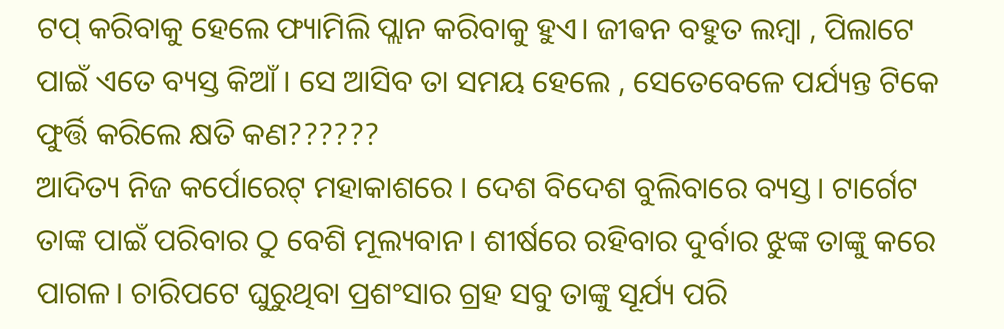ଟପ୍ କରିବାକୁ ହେଲେ ଫ୍ୟାମିଲି ପ୍ଲାନ କରିବାକୁ ହୁଏ। ଜୀଵନ ବହୁତ ଲମ୍ବା , ପିଲାଟେ ପାଇଁ ଏତେ ବ୍ୟସ୍ତ କିଆଁ । ସେ ଆସିବ ତା ସମୟ ହେଲେ , ସେତେବେଳେ ପର୍ଯ୍ୟନ୍ତ ଟିକେ ଫୁର୍ତ୍ତି କରିଲେ କ୍ଷତି କଣ??????
ଆଦିତ୍ୟ ନିଜ କର୍ପୋରେଟ୍ ମହାକାଶରେ । ଦେଶ ବିଦେଶ ବୁଲିବାରେ ବ୍ୟସ୍ତ। ଟାର୍ଗେଟ ତାଙ୍କ ପାଇଁ ପରିବାର ଠୁ ବେଶି ମୂଲ୍ୟବାନ। ଶୀର୍ଷରେ ରହିବାର ଦୁର୍ବାର ଝୁଙ୍କ ତାଙ୍କୁ କରେ ପାଗଳ। ଚାରିପଟେ ଘୁରୁଥିବା ପ୍ରଶଂସାର ଗ୍ରହ ସବୁ ତାଙ୍କୁ ସୂର୍ଯ୍ୟ ପରି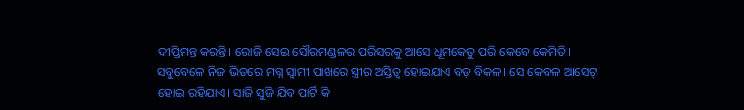ଦୀପ୍ତିମନ୍ତ କରନ୍ତି। ରୋଜି ସେଇ ସୌରମଣ୍ଡଳର ପରିସରକୁ ଆସେ ଧୂମକେତୁ ପରି କେବେ କେମିତି।
ସବୁବେଳେ ନିଜ ଭିତରେ ମଗ୍ନ ସ୍ୱାମୀ ପାଖରେ ସ୍ତ୍ରୀର ଅସ୍ତିତ୍ୱ ହୋଇଯାଏ ବଡ଼ ବିକଳ। ସେ କେବଳ ଆସେଟ୍ ହୋଇ ରହିଯାଏ। ସାଜି ସୁଜି ଯିବ ପାର୍ଟି କି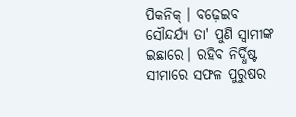ପିକନିକ୍ । ବଢ଼େଇବ ସୌନ୍ଦର୍ଯ୍ୟ ତା' ପୁଣି ସ୍ୱାମୀଙ୍କ ଇଛାରେ। ରହିବ ନିର୍ଦ୍ଧିଷ୍ଟ ସୀମାରେ ସଫଳ ପୁରୁଷର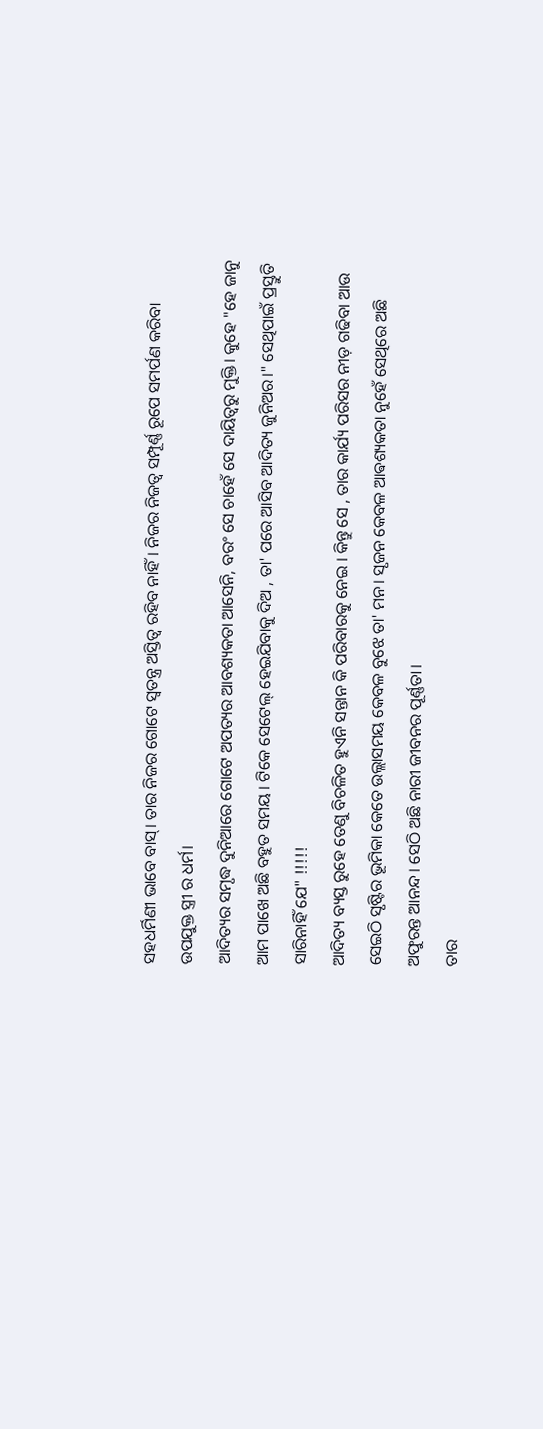ସହଧର୍ମିଣୀ ଭାବେ ବାସ୍। ତାର ନିଜର ଗୋଟେ ସ୍ୱତନ୍ତ୍ର ଅସ୍ତିତ୍ୱ ରହିବ ନାହିଁ। ନିଜର ନିଜତ୍ବ ସମ୍ପୂର୍ଣ୍ଣ ରୂପେ ସମର୍ପଣ କରିବା ଉପଯୁକ୍ତ ସ୍ତ୍ରୀ ର ଧର୍ମ।
ଆଦିତ୍ୟର ସମୃଦ୍ଧ ଦୁନିଆରେ ଗୋଟେ ଅପତ୍ୟର ଆବଶ୍ୟକତା ଆସେନି, ବରଂ ସେ ଚାହେଁ ସେ ଦାୟିତ୍ବରୁ ମୁକ୍ତି। କୁହେ "ହେ ଜାନୁ ଆମ ପାଖେ ଅଛି ବହୁତ ସମୟ । ଟିକେ ସେଟେଲ୍ ହେଇଯିବାକୁ ଦିଅ , ତା' ପରେ ଆସିବ ଆଦିତ୍ୟ ଜୁନିଅର।" ସେଥିପାଇଁ ପ୍ରସ୍ତୁତି ସାରିନାହିଁ ଯେ" !!!!!
ଆଦିତ୍ୟ ବ୍ୟସ୍ତ ରୁହେ ତେଣୁ ବିଚଳିତ ହୁଏନି ସନ୍ତାନ କି ପରିବାରକୁ ନେଇ । କିନ୍ତୁ ସେ , ତାର କାର୍ଯ୍ୟ ପରିସର ନୀଡ଼ ଗଢିବା ଆଉ ସେଇଠି ସୃଷ୍ଟିର ଭୂମିକା କେତେ ଉଲ୍ଲାସମୟ କେବଳ ବୁଝେ ତା' ମନ। ସୃଜନ କେବଳ ଆଵଶ୍ୟକତା ନୁହେଁ ସେଥିରେ ଅଛି ଅଫୁରନ୍ତ ଆନନ୍ଦ। ସେଠି ଅଛି ନାରୀ ଜୀବନର ପୂର୍ଣ୍ଣତା।
ତାର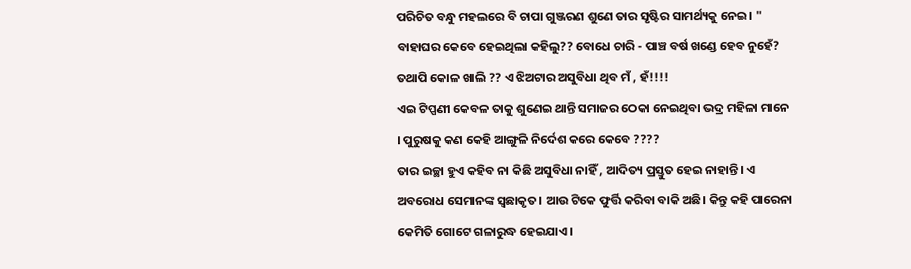ପରିଚିତ ବନ୍ଧୁ ମହଲରେ ବି ଚାପା ଗୁଞ୍ଜରଣ ଶୁଣେ ତାର ସୃଷ୍ଟିର ସାମର୍ଥ୍ୟକୁ ନେଇ। " ବାହାଘର କେବେ ହେଇଥିଲା କହିଲୁ?? ବୋଧେ ଚାରି - ପାଞ୍ଚ ବର୍ଷ ଖଣ୍ଡେ ହେବ ନୁହେଁ? ତଥାପି କୋଳ ଖାଲି ?? ଏ ଝିଅଟାର ଅସୁବିଧା ଥିବ ମଁ , ହଁ!!!!
ଏଇ ଟିପ୍ପଣୀ କେବଳ ତାକୁ ଶୁଣେଇ ଥାନ୍ତି ସମାଜର ଠେକା ନେଇଥିବା ଭଦ୍ର ମହିଳା ମାନେ । ପୁରୁଷକୁ କଣ କେହି ଆଙ୍ଗୁଳି ନିର୍ଦେଶ କରେ କେବେ ????
ତାର ଇଚ୍ଛା ହୁଏ କହିବ ନା କିଛି ଅସୁବିଧା ନାହିଁ , ଆଦିତ୍ୟ ପ୍ରସ୍ତୁତ ହେଇ ନାହାନ୍ତି। ଏ ଅବରୋଧ ସେମାନଙ୍କ ସ୍ୱଛାକୃତ। ଆଉ ଟିକେ ଫୁର୍ତ୍ତି କରିବା ବାକି ଅଛି। କିନ୍ତୁ କହି ପାରେନା କେମିତି ଗୋଟେ ଗଳାରୁଦ୍ଧ ହେଇଯାଏ।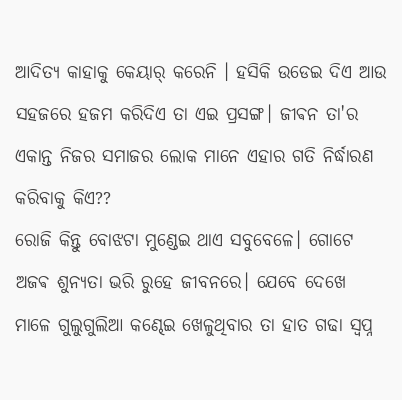ଆଦିତ୍ୟ କାହାକୁ କେୟାର୍ କରେନି । ହସିକି ଉଡେଇ ଦିଏ ଆଉ ସହଜରେ ହଜମ କରିଦିଏ ତା ଏଇ ପ୍ରସଙ୍ଗ। ଜୀଵନ ତା'ର ଏକାନ୍ତ ନିଜର ସମାଜର ଲୋକ ମାନେ ଏହାର ଗତି ନିର୍ଦ୍ଧାରଣ କରିବାକୁ କିଏ??
ରୋଜି କିନ୍ତୁ ବୋଝଟା ମୁଣ୍ଡେଇ ଥାଏ ସବୁବେଳେ। ଗୋଟେ ଅଜଵ ଶୁନ୍ୟତା ଭରି ରୁହେ ଜୀବନରେ। ଯେବେ ଦେଖେ ମାଳେ ଗୁଲୁଗୁଲିଆ କଣ୍ଢେଇ ଖେଳୁଥିବାର ତା ହାତ ଗଢା ସ୍ୱପ୍ନ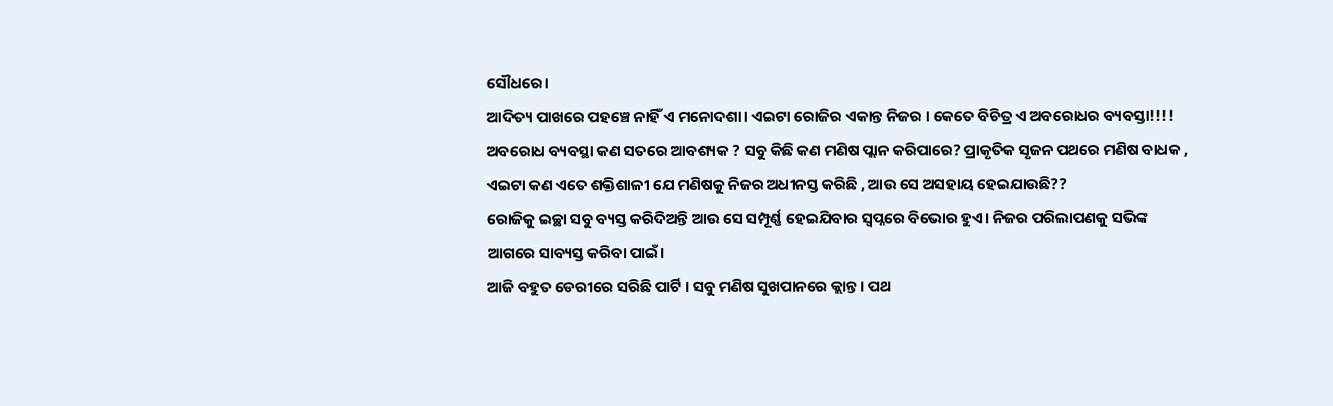ସୌଧରେ।
ଆଦିତ୍ୟ ପାଖରେ ପହଞ୍ଚେ ନାହିଁ ଏ ମନୋଦଶା। ଏଇଟା ରୋଜିର ଏକାନ୍ତ ନିଜର । କେତେ ବିଚିତ୍ର ଏ ଅବରୋଧର ବ୍ୟବସ୍ତା!!!!
ଅବରୋଧ ବ୍ୟବସ୍ଥା କଣ ସତରେ ଆବଶ୍ୟକ ? ସବୁ କିଛି କଣ ମଣିଷ ପ୍ଲାନ କରିପାରେ? ପ୍ରାକୃତିକ ସୃଜନ ପଥରେ ମଣିଷ ବାଧକ , ଏଇଟା କଣ ଏତେ ଶକ୍ତିଶାଳୀ ଯେ ମଣିଷକୁ ନିଜର ଅଧୀନସ୍ତ କରିଛି , ଆଉ ସେ ଅସହାୟ ହେଇଯାଉଛି??
ରୋଜିକୁ ଇଚ୍ଛା ସବୁ ବ୍ୟସ୍ତ କରିଦିଅନ୍ତି ଆଉ ସେ ସମ୍ପୂର୍ଣ୍ଣ ହେଇଯିବାର ସ୍ୱପ୍ନରେ ବିଭୋର ହୁଏ। ନିଜର ପରିଲାପଣକୁ ସଭିଙ୍କ ଆଗରେ ସାବ୍ୟସ୍ତ କରିବା ପାଇଁ।
ଆଜି ବହୁତ ଡେରୀରେ ସରିଛି ପାର୍ଟି । ସବୁ ମଣିଷ ସୁଖପାନରେ କ୍ଲାନ୍ତ । ପଥ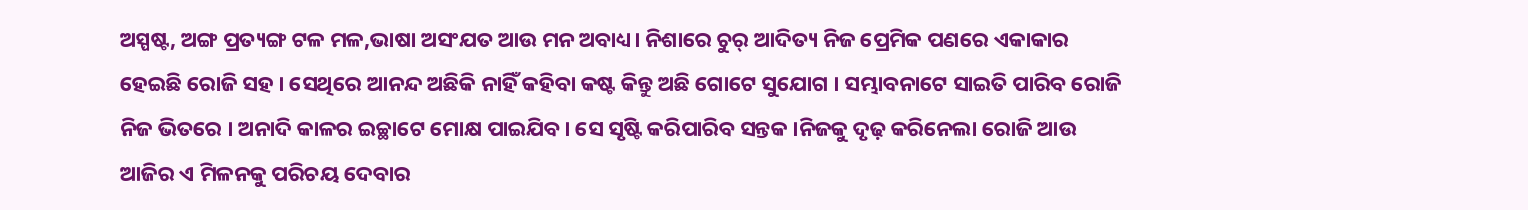ଅସ୍ପଷ୍ଟ, ଅଙ୍ଗ ପ୍ରତ୍ୟଙ୍ଗ ଟଳ ମଳ,ଭାଷା ଅସଂଯତ ଆଉ ମନ ଅବାଧ୍ୟ। ନିଶାରେ ଚୁର୍ ଆଦିତ୍ୟ ନିଜ ପ୍ରେମିକ ପଣରେ ଏକାକାର ହେଇଛି ରୋଜି ସହ । ସେଥିରେ ଆନନ୍ଦ ଅଛିକି ନାହିଁ କହିବା କଷ୍ଟ କିନ୍ତୁ ଅଛି ଗୋଟେ ସୁଯୋଗ । ସମ୍ଭାବନାଟେ ସାଇତି ପାରିବ ରୋଜି ନିଜ ଭିତରେ । ଅନାଦି କାଳର ଇଚ୍ଛାଟେ ମୋକ୍ଷ ପାଇଯିବ । ସେ ସୃଷ୍ଟି କରିପାରିବ ସନ୍ତକ ।ନିଜକୁ ଦୃଢ଼ କରିନେଲା ରୋଜି ଆଉ ଆଜିର ଏ ମିଳନକୁ ପରିଚୟ ଦେବାର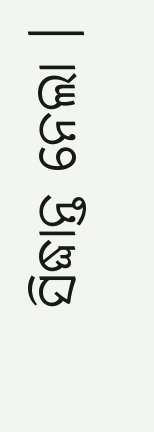ସିଦ୍ଧାନ୍ତ ନେଲା ।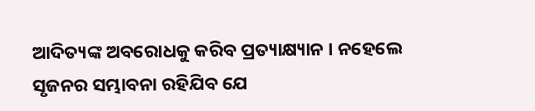ଆଦିତ୍ୟଙ୍କ ଅବରୋଧକୁ କରିବ ପ୍ରତ୍ୟାକ୍ଷ୍ୟାନ । ନହେଲେ ସୃଜନର ସମ୍ଭାବନା ରହିଯିବ ଯେ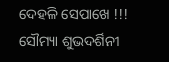ଦେହଳି ସେପାଖେ !!!
ସୌମ୍ୟା ଶୁଭଦର୍ଶିନୀ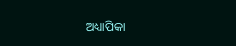ଅଧ୍ୟାପିକା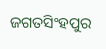ଜଗତସିଂହପୁର